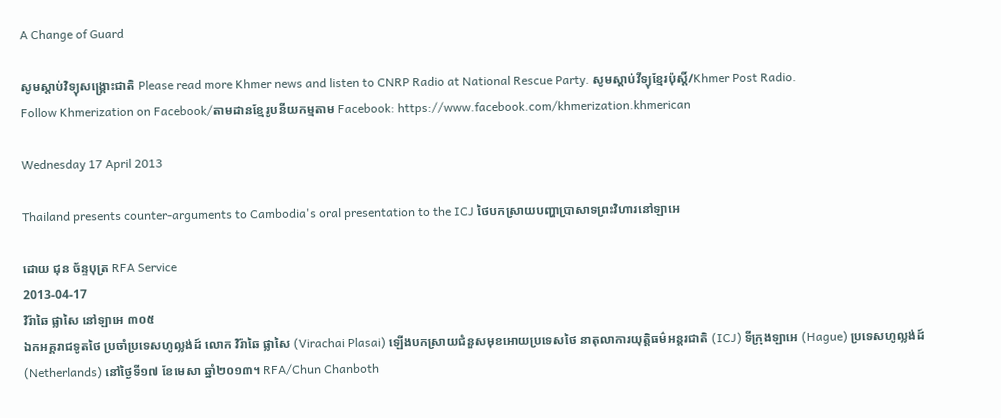A Change of Guard

សូមស្តាប់វិទ្យុសង្គ្រោះជាតិ Please read more Khmer news and listen to CNRP Radio at National Rescue Party. សូមស្តាប់វីទ្យុខ្មែរប៉ុស្តិ៍/Khmer Post Radio.
Follow Khmerization on Facebook/តាមដានខ្មែរូបនីយកម្មតាម Facebook: https://www.facebook.com/khmerization.khmerican

Wednesday 17 April 2013

Thailand presents counter-arguments to Cambodia's oral presentation to the ICJ ថៃបកស្រាយបញ្ហាប្រាសាទព្រះវិហារនៅឡាអេ

ដោយ ជុន ច័ន្ទបុត្រ RFA Service
2013-04-17
វិរ៉ាឆៃ ផ្លាសៃ នៅឡាអេ ៣០៥
ឯកអគ្គរាជទូតថៃ ប្រចាំប្រទេសហូល្លង់ដ៍ លោក វិរ៉ាឆៃ ផ្លាសៃ (Virachai Plasai) ឡើងបកស្រាយជំនួសមុខអោយប្រទេសថៃ នាតុលាការយុត្តិធម៌អន្តរជាតិ (ICJ) ទីក្រុងឡាអេ (Hague) ប្រទេសហូល្លង់ដ៍ (Netherlands) នៅថ្ងៃទី១៧ ខែមេសា ឆ្នាំ២០១៣។ RFA/Chun Chanboth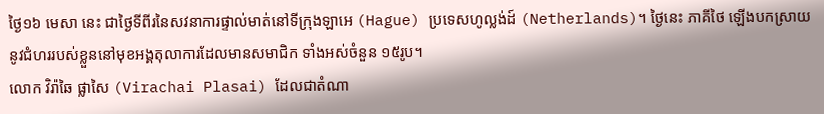ថ្ងៃ១៦ មេសា នេះ ជាថ្ងៃទីពីរនៃសវនាការផ្ទាល់មាត់នៅទីក្រុងឡាអេ (Hague) ប្រទេសហូល្លង់ដ៍ (Netherlands)។ ថ្ងៃនេះ ភាគីថៃ ឡើងបកស្រាយនូវជំហររបស់ខ្លួននៅមុខអង្គតុលាការដែលមានសមាជិក ទាំងអស់ចំនួន ១៥រូប។
លោក វិរ៉ាឆៃ ផ្លាសៃ (Virachai Plasai) ដែលជាតំណា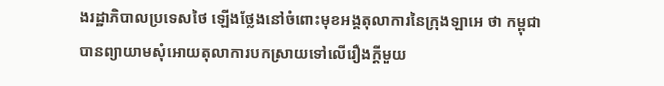ងរដ្ឋាភិបាលប្រទេសថៃ ឡើងថ្លែងនៅចំពោះមុខអង្គតុលាការនៃក្រុងឡាអេ ថា កម្ពុជាបានព្យាយាមសុំអោយតុលាការបកស្រាយទៅលើរឿងក្តីមួយ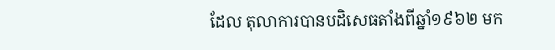ដែល តុលាការបានបដិសេធតាំងពីឆ្នាំ១៩៦២ មក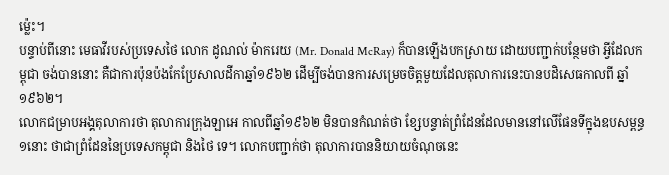ម្ល៉េះ។
បន្ទាប់ពីនោះ មេធាវីរបស់ប្រទេសថៃ លោក ដូណល់ ម៉ាករេយ (Mr. Donald McRay) ក៏បានឡើងបកស្រាយ ដោយបញ្ជាក់បន្ថែមថា អ្វីដែលកម្ពុជា ចង់បាននោះ គឺជាការប៉ុនប៉ងកែប្រែសាលដីកាឆ្នាំ១៩៦២ ដើម្បីចង់បានការសម្រេចចិត្តមួយដែលតុលាការនេះបានបដិសេធកាលពី ឆ្នាំ១៩៦២។
លោកជម្រាបអង្គតុលាការថា តុលាការក្រុងឡាអេ កាលពីឆ្នាំ១៩៦២ មិនបានកំណត់ថា ខ្សែបន្ទាត់ព្រំដែនដែលមាននៅលើផែនទីក្នុងឧបសម្ពន្ធ១នោះ ថាជាព្រំដែននៃប្រទេសកម្ពុជា និងថៃ ទេ។ លោកបញ្ជាក់ថា តុលាការបាននិយាយចំណុចនេះ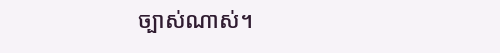ច្បាស់ណាស់។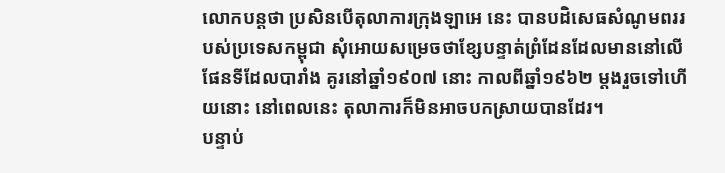លោកបន្តថា ប្រសិនបើតុលាការក្រុងឡាអេ នេះ បានបដិសេធសំណូមពររបស់ប្រទេសកម្ពុជា សុំអោយសម្រេចថាខ្សែបន្ទាត់ព្រំដែនដែលមាននៅលើផែនទីដែលបារាំង គូរនៅឆ្នាំ១៩០៧ នោះ កាលពីឆ្នាំ១៩៦២ ម្តងរួចទៅហើយនោះ នៅពេលនេះ តុលាការក៏មិនអាចបកស្រាយបានដែរ។
បន្ទាប់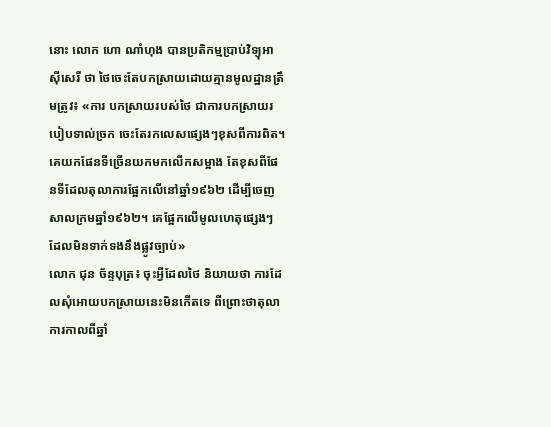នោះ លោក ហោ ណាំហុង បានប្រតិកម្មប្រាប់វិទ្យុអាស៊ីសេរី ថា ថៃចេះតែបកស្រាយដោយគ្មានមូលដ្ឋានត្រឹមត្រូវ៖ «ការ បកស្រាយរបស់ថៃ ជាការបកស្រាយរបៀបទាល់ច្រក ចេះតែរកលេសផ្សេងៗខុសពីការពិត។ គេយកផែនទីច្រើនយកមកលើកសម្អាង តែខុសពីផែនទីដែលតុលាការផ្អែកលើនៅឆ្នាំ១៩៦២ ដើម្បីចេញសាលក្រមឆ្នាំ១៩៦២។ គេផ្អែកលើមូលហេតុផ្សេងៗដែលមិនទាក់ទងនឹងផ្លូវច្បាប់»
លោក ជុន ច័ន្ទបុត្រ៖ ចុះអ្វីដែលថៃ និយាយថា ការដែលសុំអោយបកស្រាយនេះមិនកើតទេ ពីព្រោះថាតុលាការកាលពីឆ្នាំ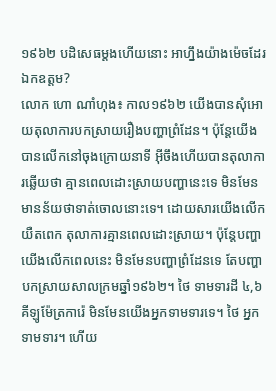១៩៦២ បដិសេធម្តងហើយនោះ អាហ្នឹងយ៉ាងម៉េចដែរឯកឧត្តម?
លោក ហោ ណាំហុង៖ កាល១៩៦២ យើងបានសុំអោយតុលាការបកស្រាយរឿងបញ្ហាព្រំដែន។ ប៉ុន្តែយើងបានលើកនៅចុងក្រោយនាទី អ៊ីចឹងហើយបានតុលាការឆ្លើយថា គ្មានពេលដោះស្រាយបញ្ហានេះទេ មិនមែនមានន័យថាទាត់ចោលនោះទេ។ ដោយសារយើងលើកយឺតពេក តុលាការគ្មានពេលដោះស្រាយ។ ប៉ុន្តែបញ្ហាយើងលើកពេលនេះ មិនមែនបញ្ហាព្រំដែនទេ តែបញ្ហាបកស្រាយសាលក្រមឆ្នាំ១៩៦២។ ថៃ ទាមទារដី ៤,៦គីឡូម៉ែត្រការ៉េ មិនមែនយើងអ្នកទាមទារទេ។ ថៃ អ្នកទាមទារ។ ហើយ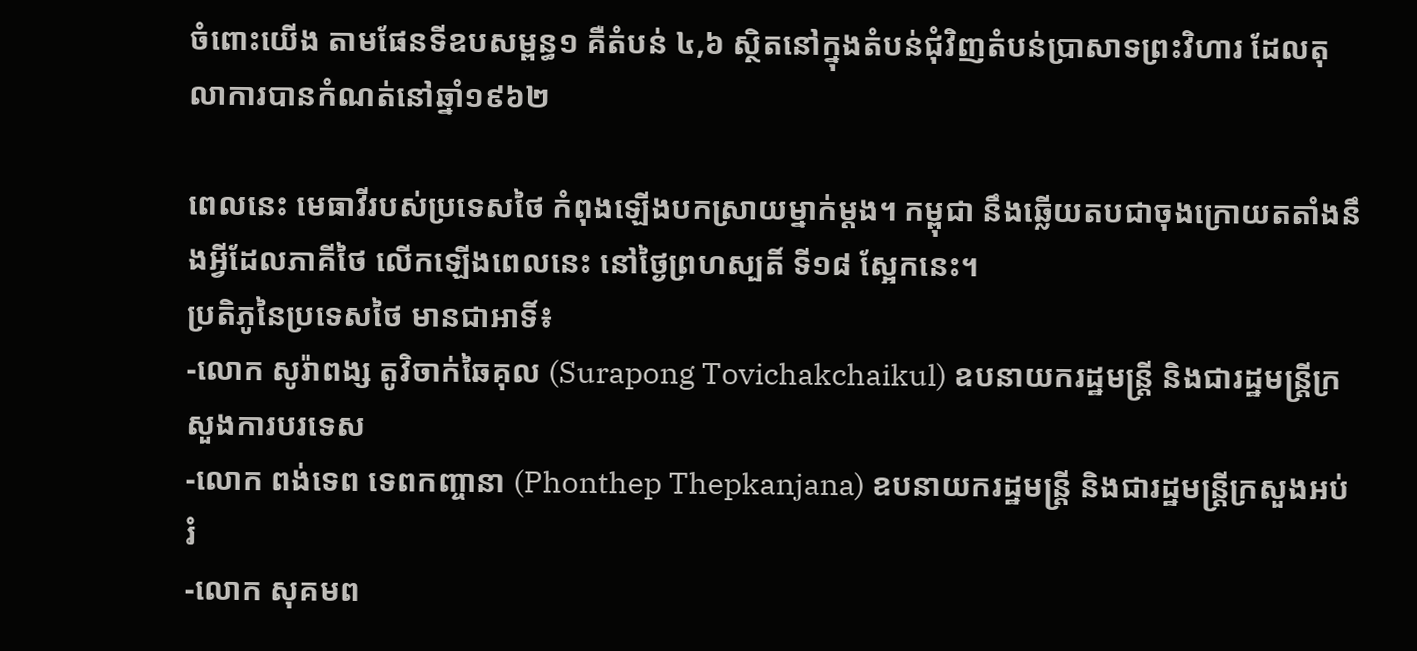ចំពោះយើង តាមផែនទីឧបសម្ពន្ធ១ គឺតំបន់ ៤,៦ ស្ថិតនៅក្នុងតំបន់ជុំវិញតំបន់ប្រាសាទព្រះវិហារ ដែលតុលាការបានកំណត់នៅឆ្នាំ១៩៦២

ពេលនេះ មេធាវីរបស់ប្រទេសថៃ កំពុងឡើងបកស្រាយម្នាក់ម្តង។ កម្ពុជា នឹងឆ្លើយតបជាចុងក្រោយតតាំងនឹងអ្វីដែលភាគីថៃ លើកឡើងពេលនេះ នៅថ្ងៃព្រហស្បតិ៍ ទី១៨ ស្អែកនេះ។
ប្រតិភូនៃប្រទេសថៃ មានជាអាទិ៍៖
-លោក សូរ៉ាពង្ស តូវិចាក់ឆៃគុល (Surapong Tovichakchaikul) ឧបនាយករដ្ឋមន្ត្រី និងជារដ្ឋមន្ត្រីក្រសួងការបរទេស
-លោក ពង់ទេព ទេពកញ្ចានា (Phonthep Thepkanjana) ឧបនាយករដ្ឋមន្ត្រី និងជារដ្ឋមន្ត្រីក្រសួងអប់រំ
-លោក សុគមព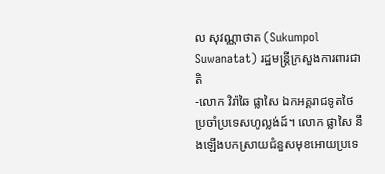ល សុវណ្ណាថាត (Sukumpol Suwanatat) រដ្ឋមន្ត្រីក្រសួងការពារជាតិ
-លោក វិរ៉ាឆៃ ផ្លាសៃ ឯកអគ្គរាជទូតថៃ ប្រចាំប្រទេសហូល្លង់ដ៍។ លោក ផ្លាសៃ នឹងឡើងបកស្រាយជំនួសមុខអោយប្រទេ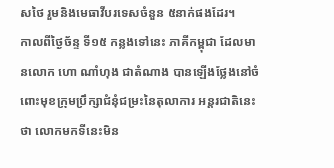សថៃ រួមនិងមេធាវីបរទេសចំនួន ៥នាក់ផងដែរ។
កាលពីថ្ងៃច័ន្ទ ទី១៥ កន្លងទៅនេះ ភាគីកម្ពុជា ដែលមានលោក ហោ ណាំហុង ជាតំណាង បានឡើងថ្លែងនៅចំពោះមុខក្រុមប្រឹក្សាជំនុំជម្រះនៃតុលាការ អន្តរជាតិនេះថា លោកមកទីនេះមិន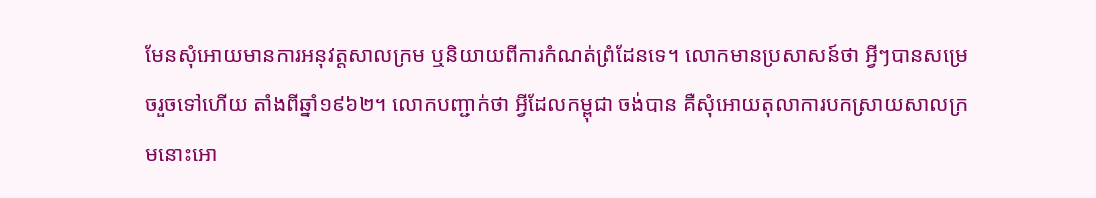មែនសុំអោយមានការអនុវត្តសាលក្រម ឬនិយាយពីការកំណត់ព្រំដែនទេ។ លោកមានប្រសាសន៍ថា អ្វីៗបានសម្រេចរួចទៅហើយ តាំងពីឆ្នាំ១៩៦២។ លោកបញ្ជាក់ថា អ្វីដែលកម្ពុជា ចង់បាន គឺសុំអោយតុលាការបកស្រាយសាលក្រមនោះអោ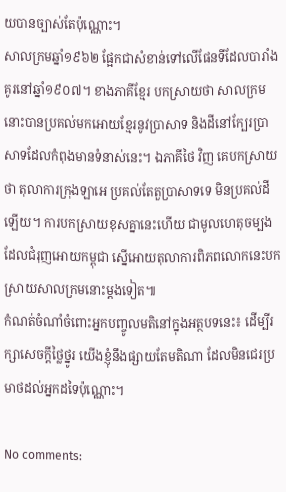យបានច្បាស់តែប៉ុណ្ណោះ។
សាលក្រមឆ្នាំ១៩៦២ ផ្អែកជាសំខាន់ទៅលើផែនទីដែលបារាំង គូរនៅឆ្នាំ១៩០៧។ ខាងភាគីខ្មែរ បកស្រាយថា សាលក្រមនោះបានប្រគល់មកអោយខ្មែរនូវប្រាសាទ និងដីនៅក្បែរប្រាសាទដែលកំពុងមានទំនាស់នេះ។ ឯភាគីថៃ វិញ គេបកស្រាយថា តុលាការក្រុងឡាអេ ប្រគល់តែតួប្រាសាទទេ មិនប្រគល់ដីឡើយ។ ការបកស្រាយខុសគ្នានេះហើយ ជាមូលហេតុចម្បងដែលជំរុញអោយកម្ពុជា ស្នើអោយតុលាការពិភពលោកនេះបកស្រាយសាលក្រមនោះម្តងទៀត៕
កំណត់ចំណាំចំពោះអ្នកបញ្ចូលមតិនៅក្នុងអត្ថបទនេះ៖ ដើម្បីរក្សាសេចក្ដីថ្លៃថ្នូរ យើងខ្ញុំនឹងផ្សាយតែមតិណា ដែលមិនជេរប្រមាថដល់អ្នកដទៃប៉ុណ្ណោះ។

No comments: